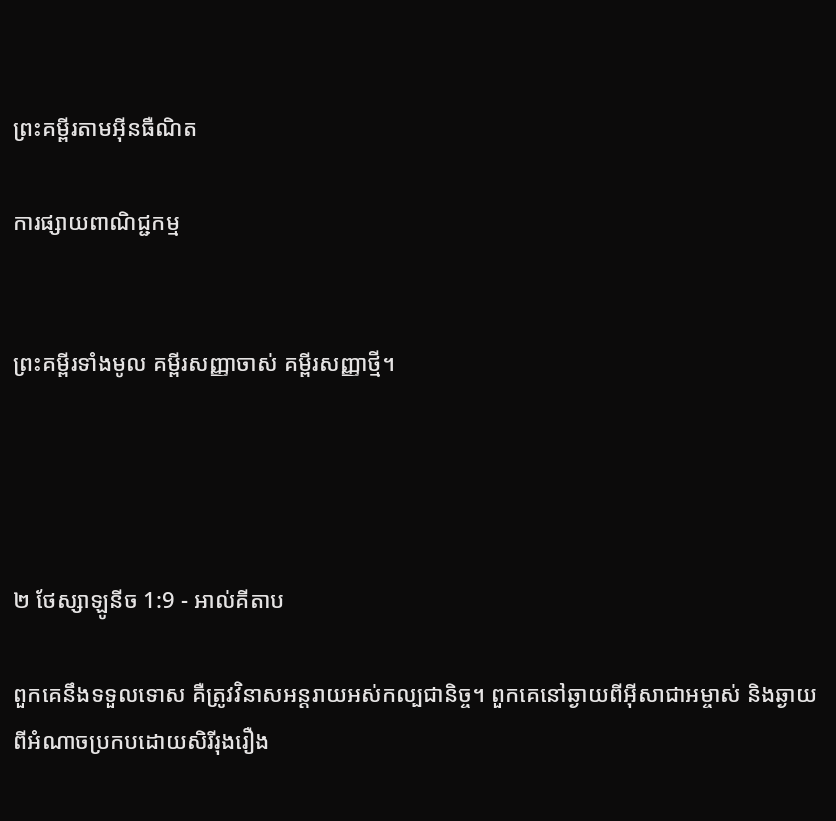ព្រះគម្ពីរតាមអ៊ីនធឺណិត

ការផ្សាយពាណិជ្ជកម្ម


ព្រះគម្ពីរទាំងមូល គម្ពីរសញ្ញាចាស់ គម្ពីរសញ្ញាថ្មី។




២ ថែស្សាឡូនីច 1:9 - អាល់គីតាប

ពួកគេនឹងទទួលទោស គឺត្រូវវិនាសអន្ដរាយអស់‌កល្បជា‌និច្ច។ ពួកគេនៅឆ្ងាយពីអ៊ីសា‌ជាអម្ចាស់ និងឆ្ងាយពីអំណាចប្រកបដោយសិរី‌រុង‌រឿង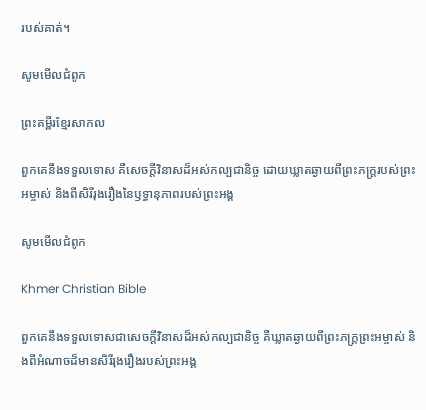របស់គាត់។

សូមមើលជំពូក

ព្រះគម្ពីរខ្មែរសាកល

ពួកគេនឹងទទួលទោស គឺសេចក្ដីវិនាសដ៏អស់កល្បជានិច្ច ដោយឃ្លាតឆ្ងាយពីព្រះភក្ត្ររបស់ព្រះអម្ចាស់ និងពីសិរីរុងរឿងនៃឫទ្ធានុភាពរបស់ព្រះអង្គ

សូមមើលជំពូក

Khmer Christian Bible

ពួកគេនឹងទទួលទោសជាសេចក្ដីវិនាសដ៏អស់កល្បជានិច្ច គឺឃ្លាតឆ្ងាយពីព្រះភក្ដ្រព្រះអម្ចាស់ និងពីអំណាចដ៏មានសិរីរុងរឿងរបស់ព្រះអង្គ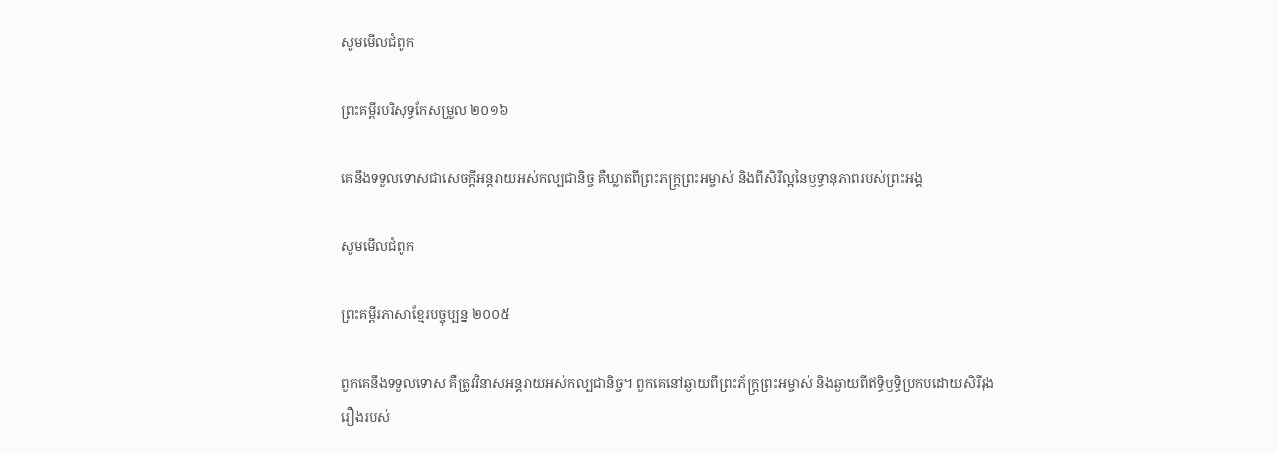សូមមើលជំពូក

ព្រះគម្ពីរបរិសុទ្ធកែសម្រួល ២០១៦

គេនឹងទទួលទោសជាសេចក្ដីអន្តរាយអស់កល្បជា‌និច្ច គឺឃ្លាតពីព្រះ‌ភក្ត្រព្រះ‌អម្ចាស់ និងពីសិរី‌ល្អនៃឫទ្ធានុភាពរបស់ព្រះ‌អង្គ

សូមមើលជំពូក

ព្រះគម្ពីរភាសាខ្មែរបច្ចុប្បន្ន ២០០៥

ពួកគេនឹងទទួលទោស គឺត្រូវវិនាសអន្តរាយអស់‌កល្បជានិច្ច។ ពួកគេនៅឆ្ងាយពីព្រះ‌ភ័ក្ត្រព្រះ‌អម្ចាស់ និងឆ្ងាយពីឥទ្ធិ‌ឫទ្ធិប្រកបដោយសិរី‌រុងរឿងរបស់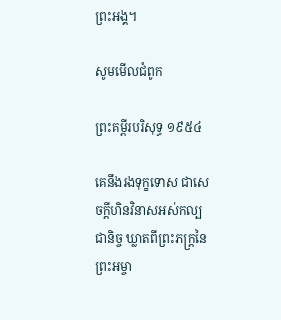ព្រះអង្គ។

សូមមើលជំពូក

ព្រះគម្ពីរបរិសុទ្ធ ១៩៥៤

គេនឹងរងទុក្ខទោស ជាសេចក្ដីហិន‌វិនាសអស់‌កល្បជានិច្ច ឃ្លាតពីព្រះ‌ភក្ត្រនៃព្រះ‌អម្ចា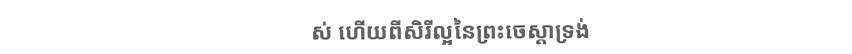ស់ ហើយពីសិរី‌ល្អនៃព្រះ‌ចេស្តាទ្រង់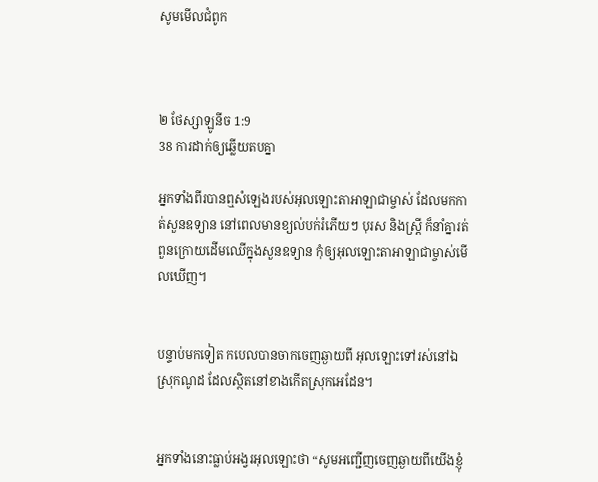សូមមើលជំពូក



២ ថែស្សាឡូនីច 1:9
38 ការដាក់ឲ្យឆ្លើយតបគ្នា

អ្នកទាំងពីរបានឮសំឡេងរបស់អុលឡោះ‌តាអាឡាជាម្ចាស់ ដែលមកកាត់សួនឧទ្យាន នៅពេលមានខ្យល់បក់រំភើយៗ បុរស និងស្ត្រី ក៏នាំគ្នារត់ពួនក្រោយដើមឈើក្នុងសួនឧទ្យាន កុំឲ្យអុលឡោះ‌តាអាឡាជាម្ចាស់មើលឃើញ។


បន្ទាប់មកទៀត កបេលបានចាកចេញឆ្ងាយពី អុលឡោះទៅរស់នៅឯស្រុកណូដ ដែលស្ថិតនៅខាងកើតស្រុកអេដែន។


អ្នកទាំងនោះធ្លាប់អង្វរអុលឡោះថា “សូមអញ្ជើញចេញឆ្ងាយពីយើងខ្ញុំ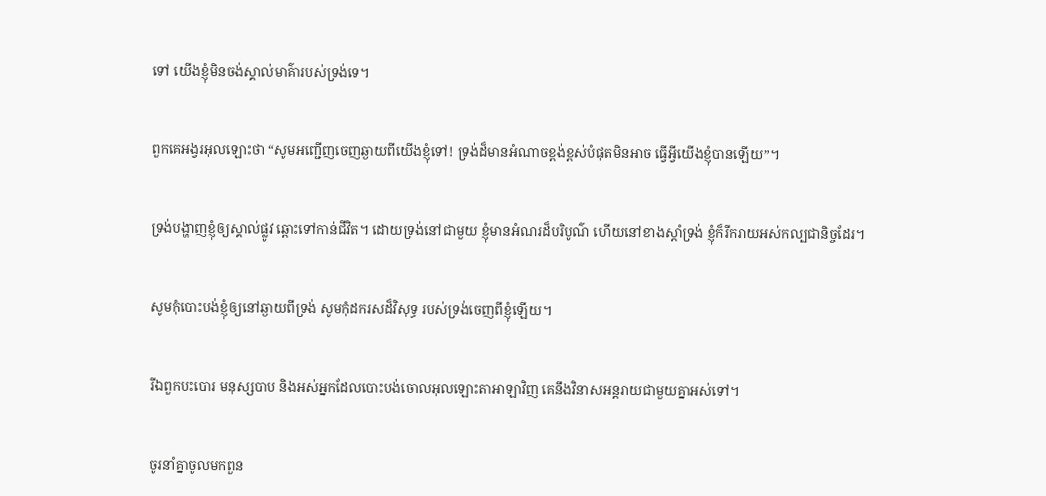ទៅ យើងខ្ញុំមិនចង់ស្គាល់មាគ៌ារបស់ទ្រង់ទេ។


ពួកគេអង្វរអុលឡោះថា “សូមអញ្ជើញចេញឆ្ងាយពីយើងខ្ញុំទៅ! ទ្រង់ដ៏មានអំណាចខ្ពង់‌ខ្ពស់បំផុតមិនអាច ធ្វើអ្វីយើងខ្ញុំបានឡើយ”។


ទ្រង់បង្ហាញខ្ញុំឲ្យស្គាល់ផ្លូវ ឆ្ពោះទៅកាន់ជីវិត។ ដោយទ្រង់នៅជាមួយ ខ្ញុំមានអំណរដ៏បរិបូណ៌ ហើយនៅខាងស្តាំទ្រង់ ខ្ញុំក៏រីក‌រាយអស់‌កល្បជា‌និច្ចដែរ។


សូមកុំបោះបង់ខ្ញុំឲ្យនៅឆ្ងាយពីទ្រង់ សូមកុំដករសដ៏‌វិសុទ្ធ របស់ទ្រង់ចេញពីខ្ញុំឡើយ។


រីឯពួកបះ‌បោរ មនុស្សបាប និងអស់អ្នកដែលបោះបង់ចោលអុលឡោះ‌តាអាឡាវិញ គេនឹងវិនាសអន្តរាយជាមួយគ្នាអស់ទៅ។


ចូរនាំគ្នាចូលមកពួន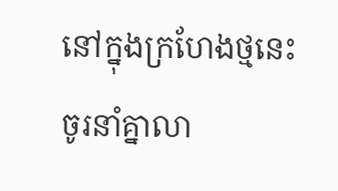នៅក្នុងក្រហែងថ្មនេះ ចូរនាំគ្នាលា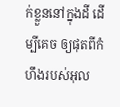ក់ខ្លួននៅក្នុងដី ដើម្បីគេច ឲ្យផុតពីកំហឹងរបស់អុល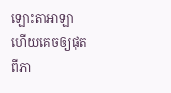ឡោះ‌តាអាឡា ហើយគេចឲ្យផុតពីភា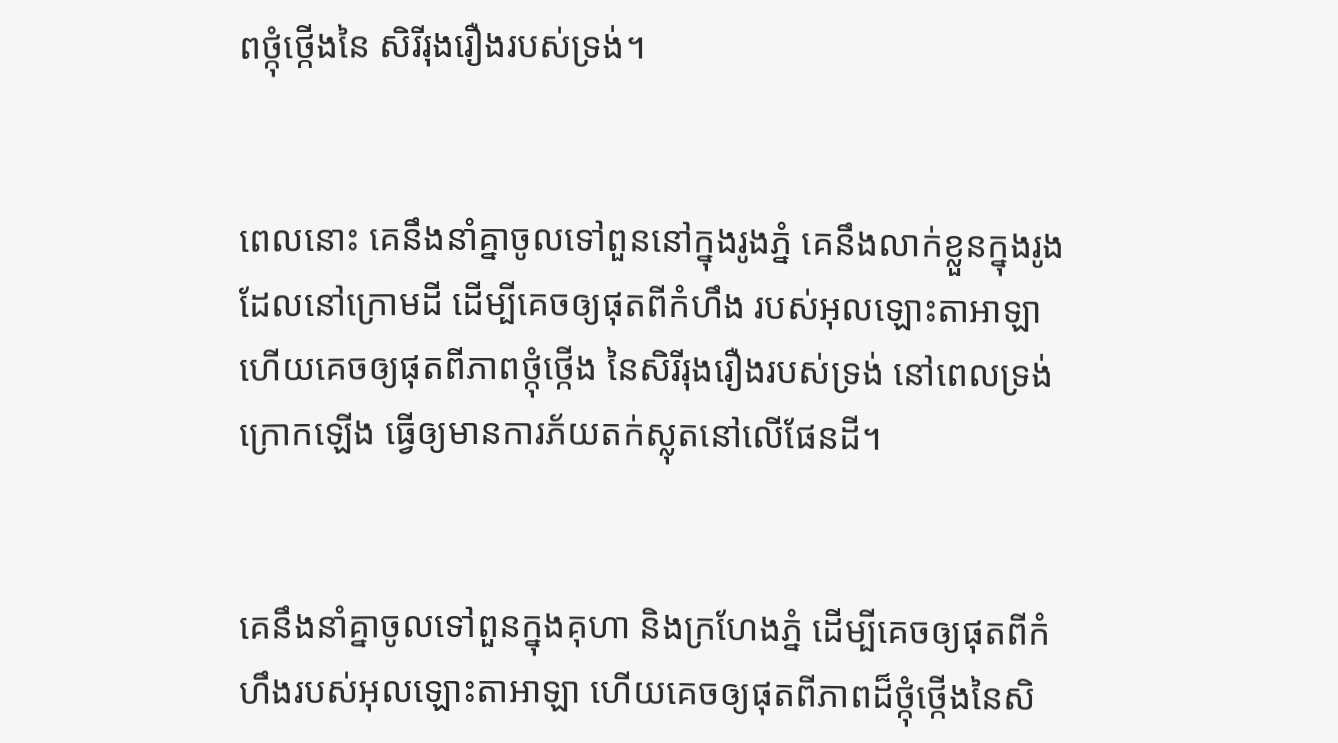ពថ្កុំ‌ថ្កើងនៃ សិរី‌រុង‌រឿងរបស់ទ្រង់។


ពេលនោះ គេនឹងនាំគ្នាចូលទៅពួននៅក្នុងរូងភ្នំ គេនឹងលាក់ខ្លួនក្នុងរូងដែលនៅក្រោមដី ដើម្បីគេចឲ្យផុតពីកំហឹង របស់អុលឡោះ‌តាអាឡា ហើយគេចឲ្យផុតពីភាពថ្កុំ‌ថ្កើង នៃសិរី‌រុង‌រឿងរបស់ទ្រង់ នៅពេលទ្រង់ក្រោកឡើង ធ្វើឲ្យមានការភ័យតក់‌ស្លុតនៅលើផែនដី។


គេនឹងនាំគ្នាចូលទៅពួនក្នុងគុហា និងក្រហែងភ្នំ ដើម្បីគេចឲ្យផុតពីកំហឹងរបស់អុលឡោះ‌តាអាឡា ហើយគេចឲ្យផុតពីភាពដ៏ថ្កុំ‌ថ្កើងនៃសិ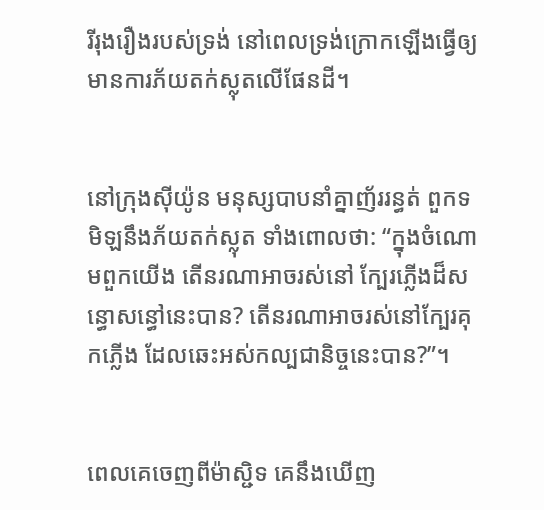រី‌រុង‌រឿងរបស់ទ្រង់ នៅពេលទ្រង់ក្រោកឡើងធ្វើឲ្យមានការភ័យតក់‌ស្លុតលើផែនដី។


នៅក្រុងស៊ីយ៉ូន មនុស្សបាបនាំគ្នាញ័ររន្ធត់ ពួកទមិឡនឹងភ័យតក់‌ស្លុត ទាំងពោលថា: “ក្នុងចំណោមពួកយើង តើនរណាអាចរស់នៅ ក្បែរភ្លើងដ៏សន្ធោ‌សន្ធៅនេះបាន? តើនរណាអាចរស់នៅក្បែរគុកភ្លើង ដែលឆេះអស់‌កល្បជា‌និច្ចនេះបាន?”។


ពេលគេចេញពីម៉ាស្ជិទ គេនឹងឃើញ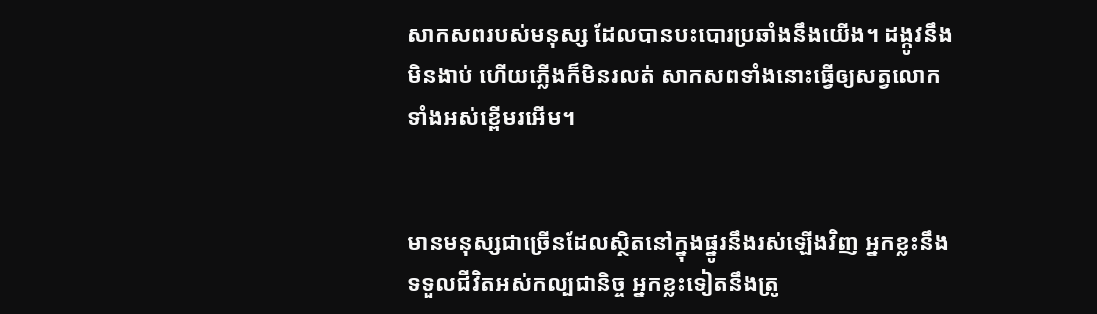សាក‌សពរបស់មនុស្ស ដែលបានបះ‌បោរប្រឆាំងនឹងយើង។ ដង្កូវនឹងមិនងាប់ ហើយភ្លើងក៏មិនរលត់ សាក‌សពទាំងនោះធ្វើឲ្យសត្វលោក ទាំងអស់ខ្ពើមរអើម។


មានមនុស្សជាច្រើនដែលស្ថិតនៅក្នុងផ្នូរនឹងរស់ឡើងវិញ អ្នកខ្លះនឹងទទួលជីវិតអស់‌កល្បជា‌និច្ច អ្នកខ្លះទៀតនឹងត្រូ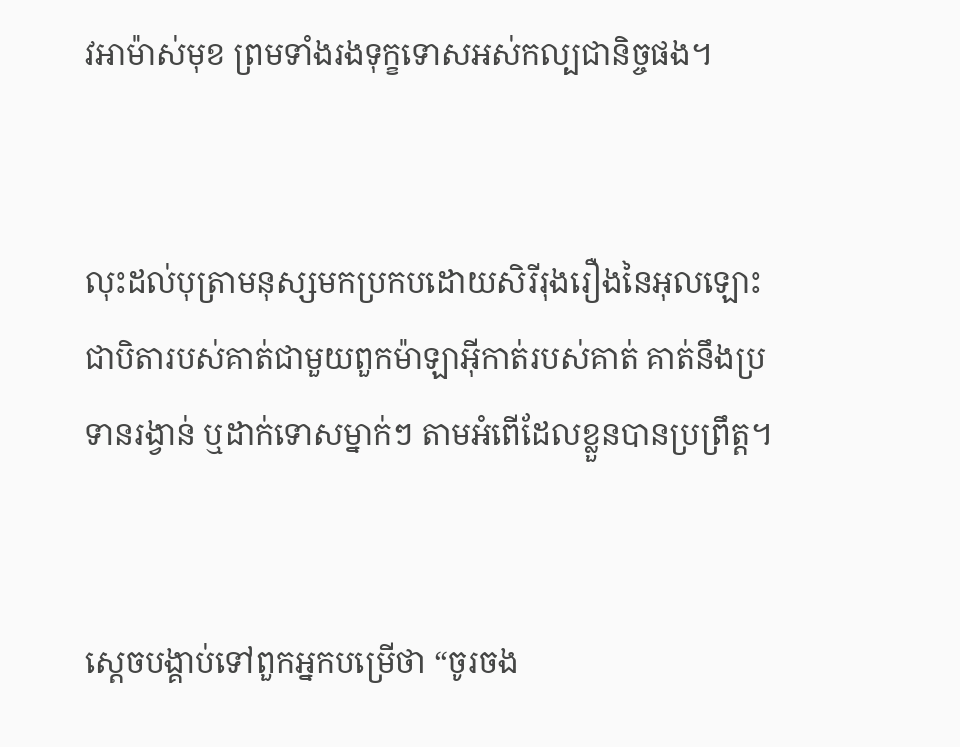វអាម៉ាស់មុខ ព្រមទាំងរងទុក្ខទោសអស់‌កល្បជា‌និច្ចផង។


លុះដល់បុត្រាមនុស្សមកប្រកបដោយសិរី‌រុង‌រឿងនៃអុលឡោះជាបិតារបស់គាត់ជាមួយពួកម៉ាឡា‌អ៊ីកាត់របស់គាត់ គាត់នឹងប្រទានរង្វាន់ ឬដាក់ទោសម្នាក់ៗ តាមអំពើដែលខ្លួនបានប្រព្រឹត្ដ។


ស្តេចបង្គាប់ទៅពួកអ្នកបម្រើថា “ចូរចង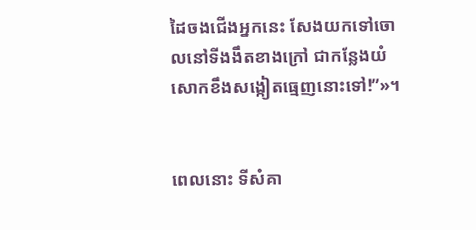ដៃចងជើងអ្នកនេះ សែងយកទៅចោលនៅទី‌ងងឹតខាងក្រៅ ជាកន្លែងយំសោកខឹងសង្កៀតធ្មេញនោះទៅ!”»។


ពេលនោះ ទីសំគា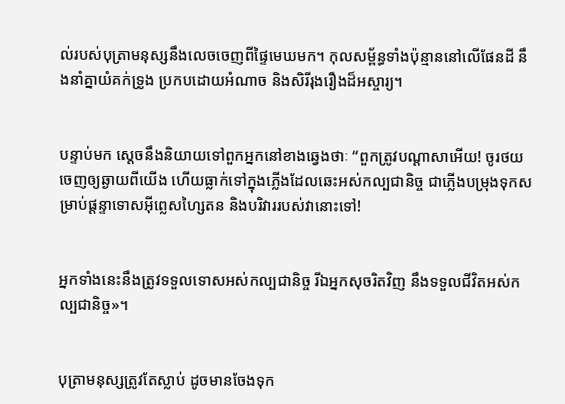ល់របស់បុត្រាមនុស្សនឹងលេចចេញពីផ្ទៃមេឃមក។ កុល‌សម្ព័ន្ធទាំងប៉ុន្មាននៅលើផែនដី នឹងនាំគ្នាយំគក់ទ្រូង ប្រកបដោយអំណាច និងសិរី‌រុង‌រឿងដ៏អស្ចារ្យ។


បន្ទាប់មក ស្តេចនឹងនិយាយទៅពួកអ្នកនៅខាងឆ្វេងថាៈ “ពួកត្រូវបណ្ដា‌សាអើយ! ចូរថយចេញឲ្យឆ្ងាយពីយើង ហើយធ្លាក់ទៅក្នុងភ្លើងដែលឆេះអស់‌កល្បជា‌និច្ច ជាភ្លើងបម្រុងទុកសម្រាប់ផ្ដន្ទាទោសអ៊ីព្លេស‌ហ្សៃតន និងបរិវាររបស់វានោះទៅ!


អ្នកទាំងនេះនឹងត្រូវទទួលទោសអស់‌កល្បជា‌និច្ច រីឯអ្នកសុចរិតវិញ នឹងទទួលជីវិតអស់‌កល្បជា‌និច្ច»។


បុត្រាមនុស្សត្រូវតែស្លាប់ ដូចមានចែងទុក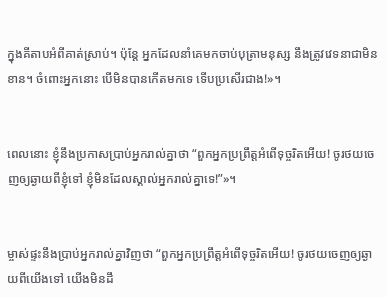ក្នុងគីតាបអំពីគាត់ស្រាប់។ ប៉ុន្ដែ អ្នកដែលនាំគេមកចាប់បុត្រាមនុស្ស នឹងត្រូវវេទនាជាមិនខាន។ ចំពោះអ្នកនោះ បើមិនបានកើតមកទេ ទើបប្រសើរជាង!»។


ពេលនោះ ខ្ញុំនឹងប្រកាសប្រាប់អ្នករាល់គ្នាថា “ពួកអ្នកប្រព្រឹត្ដអំពើទុច្ចរិតអើយ! ចូរថយចេញឲ្យឆ្ងាយពីខ្ញុំទៅ ខ្ញុំមិនដែលស្គាល់អ្នករាល់គ្នាទេ!”»។


ម្ចាស់ផ្ទះនឹងប្រាប់អ្នករាល់គ្នាវិញថា “ពួកអ្នកប្រព្រឹត្ដអំពើទុច្ចរិតអើយ! ចូរថយចេញឲ្យឆ្ងាយពីយើងទៅ យើងមិនដឹ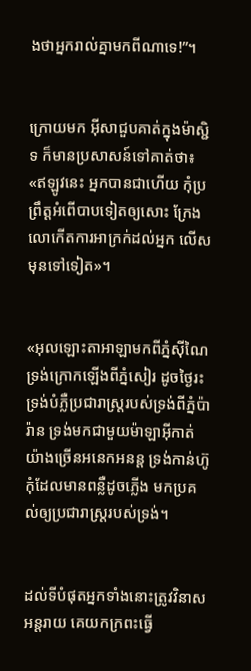ងថាអ្នករាល់គ្នាមកពីណាទេ!”។


ក្រោយមក អ៊ីសាជួបគាត់ក្នុងម៉ាស្ជិទ ក៏មានប្រសាសន៍ទៅគាត់ថា៖ «ឥឡូវនេះ អ្នកបានជាហើយ កុំប្រព្រឹត្ដអំពើបាបទៀតឲ្យសោះ ក្រែងលោកើតការអាក្រក់ដល់អ្នក លើសមុនទៅទៀត»។


«អុលឡោះ‌តាអាឡាមកពីភ្នំស៊ីណៃ ទ្រង់ក្រោកឡើងពីភ្នំសៀរ ដូចថ្ងៃរះ ទ្រង់បំភ្លឺប្រជា‌រាស្ត្ររបស់ទ្រង់ពីភ្នំប៉ារ៉ាន ទ្រង់មកជាមួយម៉ាឡា‌អ៊ីកាត់យ៉ាងច្រើនអនេក‌អនន្ត ទ្រង់កាន់ហ៊ូកុំដែលមានពន្លឺដូចភ្លើង មកប្រគល់ឲ្យប្រជា‌រាស្ត្ររបស់ទ្រង់។


ដល់ទីបំផុតអ្នកទាំងនោះត្រូវវិនាសអន្ដរាយ គេយកក្រពះធ្វើ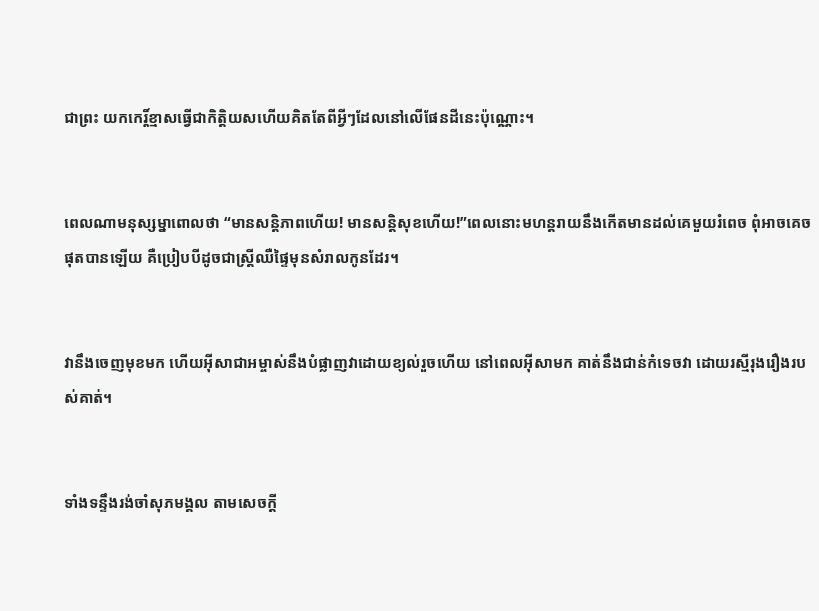ជាព្រះ យកកេរ្ដិ៍ខ្មាសធ្វើជាកិត្ដិយសហើយគិតតែពីអ្វីៗដែលនៅលើផែនដីនេះប៉ុណ្ណោះ។


ពេលណាមនុស្ស‌ម្នាពោលថា “មានសន្ដិ‌ភាពហើយ! មានសន្ដិ‌សុខហើយ!”ពេលនោះមហន្ត‌រាយនឹងកើតមានដល់គេមួយរំពេច ពុំអាចគេចផុតបានឡើយ គឺប្រៀបបីដូចជាស្ដ្រីឈឺផ្ទៃមុនសំរាលកូនដែរ។


វានឹងចេញមុខមក ហើយអ៊ីសា‌ជាអម្ចាស់នឹងបំផ្លាញវាដោយខ្យល់រួចហើយ នៅពេលអ៊ីសាមក គាត់នឹងជាន់កំទេចវា ដោយរស្មីរុង‌រឿងរបស់គាត់។


ទាំងទន្ទឹងរង់‌ចាំសុភមង្គល តាមសេចក្ដី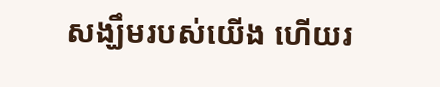សង្ឃឹមរបស់យើង ហើយរ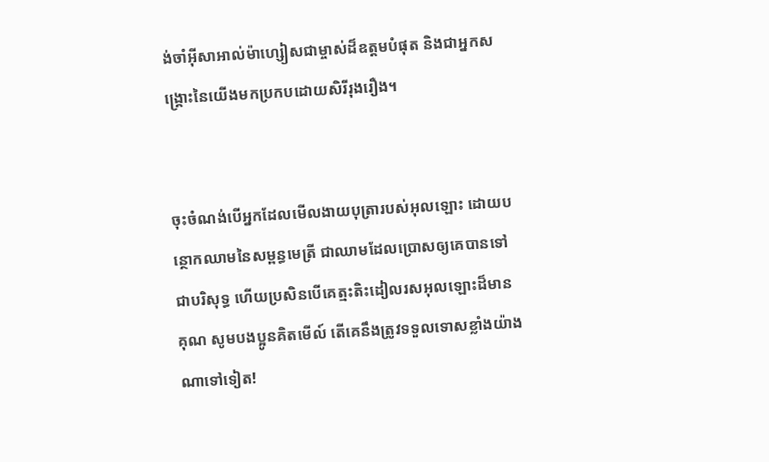ង់‌ចាំអ៊ីសាអាល់ម៉ា‌ហ្សៀសជាម្ចាស់ដ៏ឧត្ដមបំផុត និងជាអ្នក‌សង្គ្រោះនៃយើងមកប្រកបដោយសិរី‌រុង‌រឿង។


ចុះចំណង់បើអ្នកដែលមើល‌ងាយបុត្រារបស់អុលឡោះ ដោយបន្ថោកឈាមនៃសម្ពន្ធ‌មេត្រី ជាឈាមដែលប្រោសឲ្យគេបានទៅជាបរិសុទ្ធ ហើយប្រសិនបើគេត្មះ‌តិះ‌ដៀលរស‌អុលឡោះដ៏មានគុណ សូមបងប្អូនគិតមើល៍ តើគេនឹងត្រូវទទួលទោសខ្លាំងយ៉ាងណាទៅទៀត!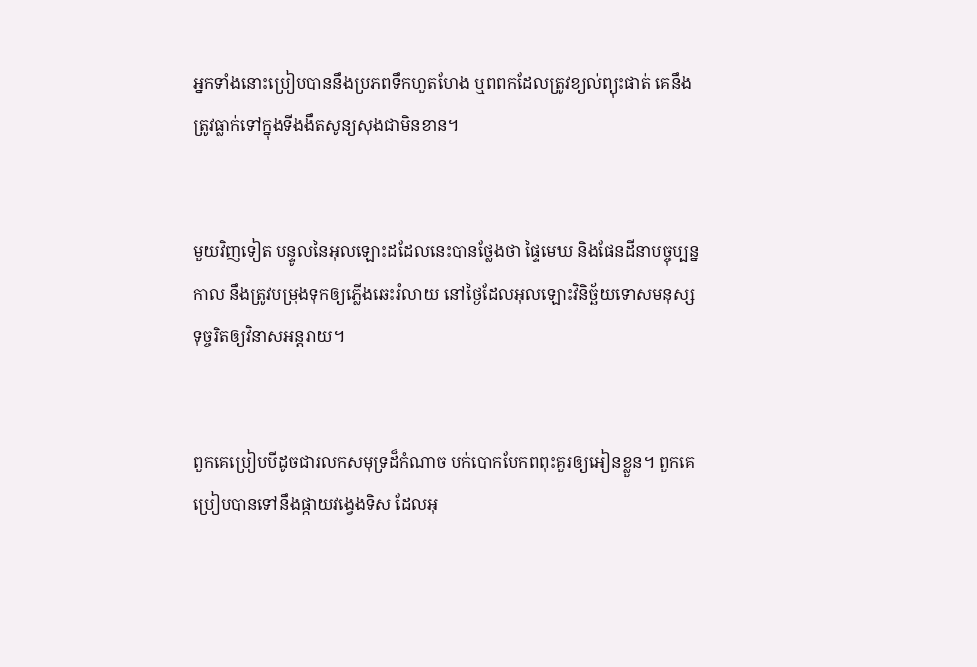អ្នកទាំងនោះប្រៀបបាននឹងប្រភពទឹកហួតហែង ឬពពកដែលត្រូវខ្យល់ព្យុះផាត់ គេនឹងត្រូវធ្លាក់ទៅក្នុងទីងងឹតសូន្យសុងជាមិនខាន។


មួយវិញទៀត បន្ទូលនៃអុលឡោះដដែលនេះបានថ្លែងថា ផ្ទៃមេឃ និងផែនដីនាបច្ចុប្បន្នកាល នឹងត្រូវបម្រុងទុកឲ្យភ្លើងឆេះរំលាយ នៅថ្ងៃដែលអុលឡោះវិនិច្ឆ័យទោសមនុស្សទុច្ចរិតឲ្យវិនាសអន្ដរាយ។


ពួកគេប្រៀបបីដូចជារលកសមុទ្រដ៏កំណាច បក់បោកបែកពពុះគួរឲ្យអៀនខ្លួន។ ពួកគេប្រៀបបានទៅនឹងផ្កាយវង្វេងទិស ដែលអុ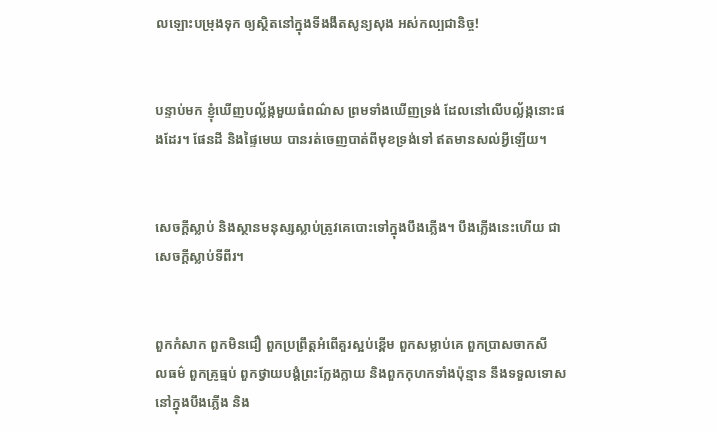លឡោះបម្រុងទុក ឲ្យស្ថិតនៅក្នុងទីងងឹតសូន្យសុង អស់‌កល្បជា‌និច្ច!


បន្ទាប់មក ខ្ញុំឃើញបល្ល័ង្កមួយធំពណ៌ស ព្រមទាំងឃើញទ្រង់ ដែលនៅលើបល្ល័ង្កនោះផងដែរ។ ផែនដី និងផ្ទៃមេឃ បានរត់ចេញបាត់ពីមុខទ្រង់ទៅ ឥតមានសល់អ្វីឡើយ។


សេចក្ដីស្លាប់ និងស្ថានមនុស្សស្លាប់ត្រូវគេបោះទៅក្នុងបឹងភ្លើង។ បឹងភ្លើងនេះហើយ ជាសេចក្ដីស្លាប់ទីពីរ។


ពួកកំសាក ពួកមិនជឿ ពួកប្រព្រឹត្ដអំពើគួរស្អប់ខ្ពើម ពួកសម្លាប់គេ ពួកប្រាស‌ចាកសីល‌ធម៌ ពួកគ្រូធ្មប់ ពួកថ្វាយ‌បង្គំព្រះក្លែង‌ក្លាយ និងពួកកុហកទាំងប៉ុន្មាន នឹងទទួលទោសនៅក្នុងបឹងភ្លើង និង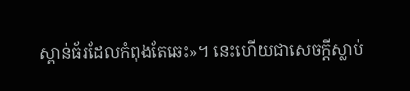ស្ពាន់‌ធ័រដែលកំពុងតែឆេះ»។ នេះហើយជាសេចក្ដីស្លាប់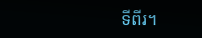ទីពីរ។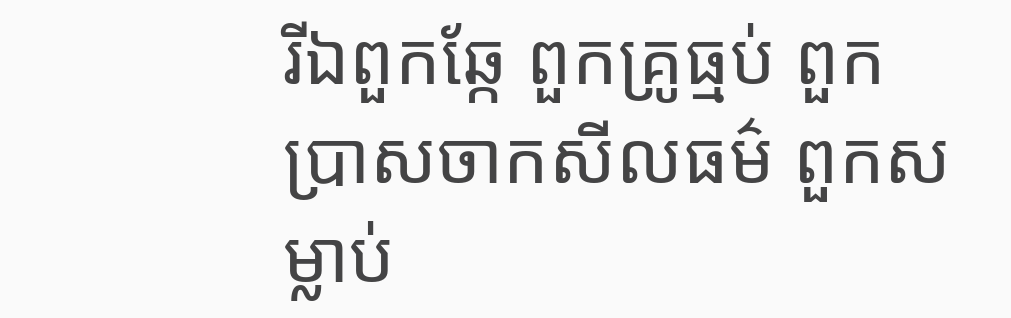រីឯពួកឆ្កែ ពួកគ្រូធ្មប់ ពួកប្រាស‌ចាកសីល‌ធម៌ ពួកសម្លាប់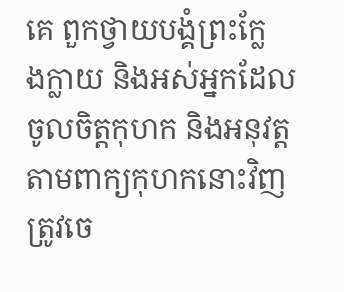គេ ពួកថ្វាយ‌បង្គំព្រះក្លែង‌ក្លាយ និងអស់អ្នកដែលចូលចិត្ដកុហក និងអនុវត្ដតាមពាក្យកុហកនោះវិញ ត្រូវចេ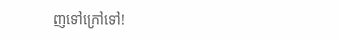ញទៅក្រៅទៅ!